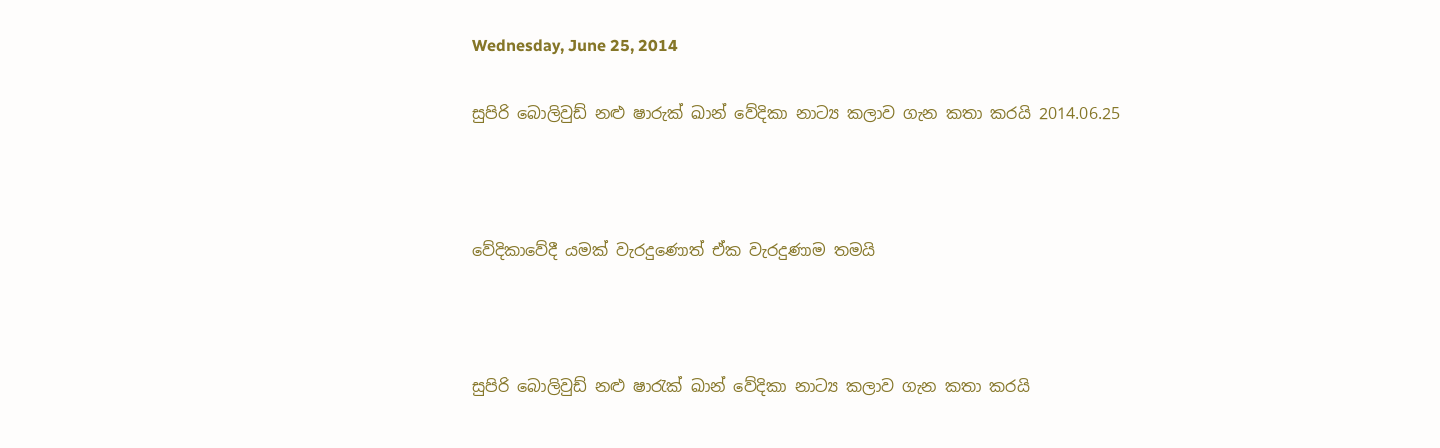Wednesday, June 25, 2014

සුපිරි බොලිවුඩ් නළු ෂාරුක් ඛාන් වේදිකා නාට්‍ය කලාව ගැන කතා කරයි 2014.06.25



වේදිකාවේදී යමක් වැරදුණොත් ඒක වැරදුණාම තමයි



සුපිරි බොලිවුඩ් නළු ෂාරැක් ඛාන් වේදිකා නාට්‍ය කලාව ගැන කතා කරයි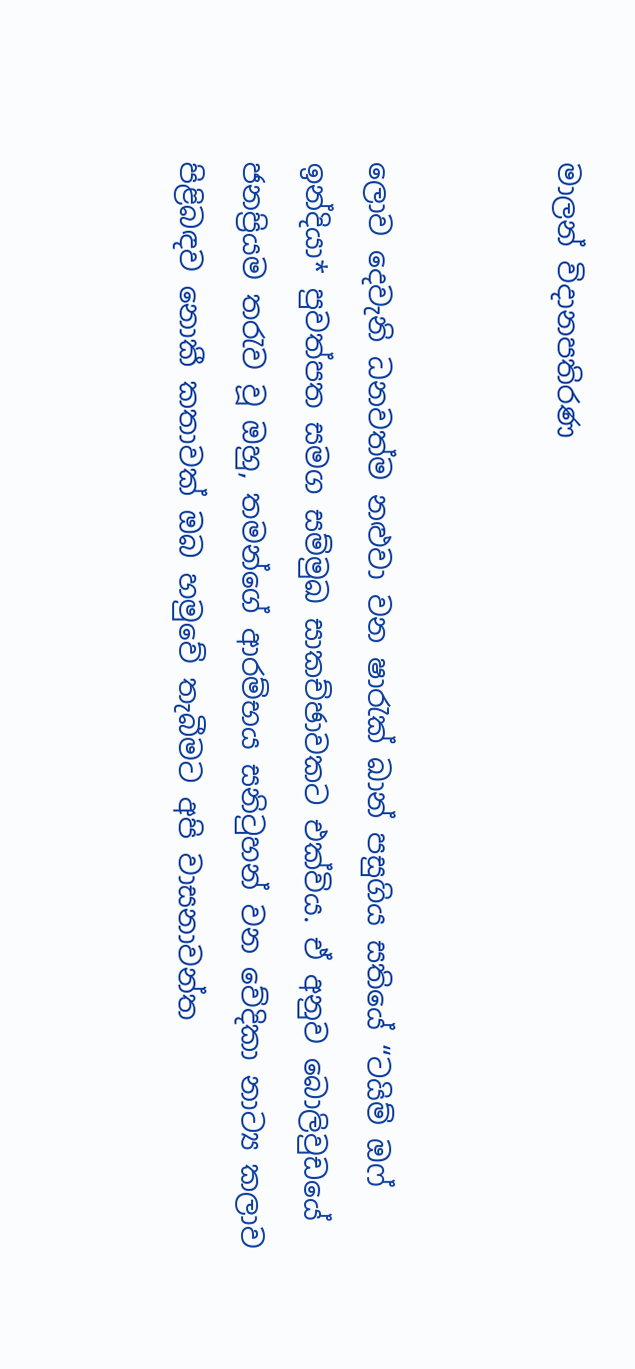මාලන් විදානපතිරණ


ලොව දෙවැනි ධනවත්ම නළුවා වන ෂාරැක් ඛාන් පසුගිය සතියේ “ටයිම් ඔෆ් ඉන්දියා* පුවත්පත සමග සම්මුඛ සාකච්ඡාවකට එක්විය. ඒ අනුව බොලිවුඩයේ ජනප්‍රියම තරැව වූ ඔහු, තමන්ගේ ආරම්භය සනිටුහන් වන වේදිකා නාට්‍ය කලාව පිළිබඳව නොකී කතාවක් ඔබ හමුවේ තැබීමට අපි වාසනාවන්ත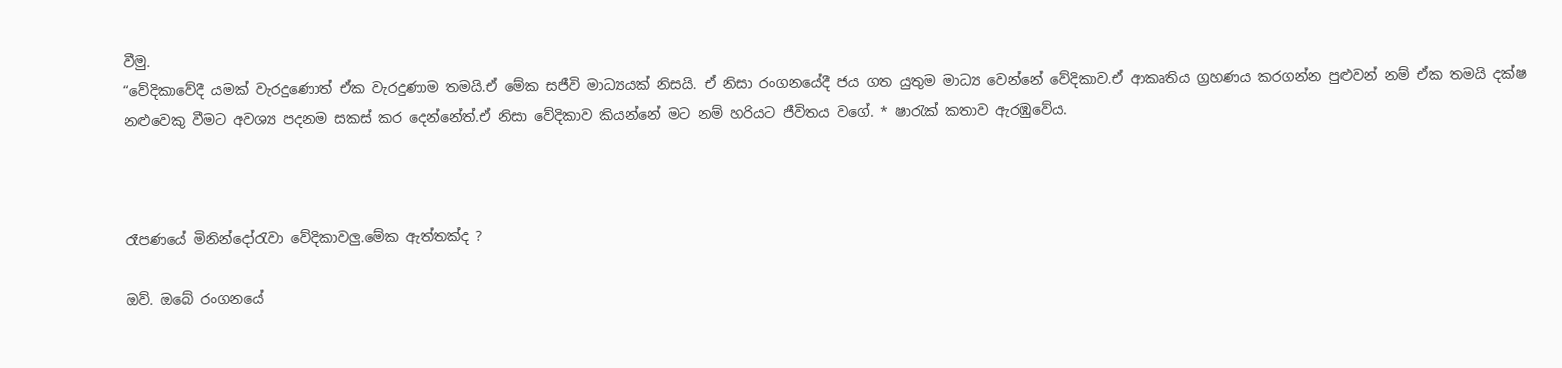වීමු.
“වේදිකාවේදී යමක් වැරදුණොත් ඒක වැරදුණාම තමයි.ඒ මේක සජීවි මාධ්‍යයක් නිසයි. ඒ නිසා රංගනයේදී ජය ගත යුතුම මාධ්‍ය වෙන්නේ වේදිකාව.ඒ ආකෘතිය ග්‍රහණය කරගන්න පුළුවන් නම් ඒක තමයි දක්ෂ නළුවෙකු වීමට අවශ්‍ය පදනම සකස් කර දෙන්නේත්.ඒ නිසා වේදිකාව කියන්නේ මට නම් හරියට ජීවිතය වගේ. * ෂාරැක් කතාව ඇරඹුවේය.



රෑපණයේ මිනින්දෝරැවා වේදිකාවලු.මේක ඇත්තක්ද ?

ඔව්. ඔබේ රංගනයේ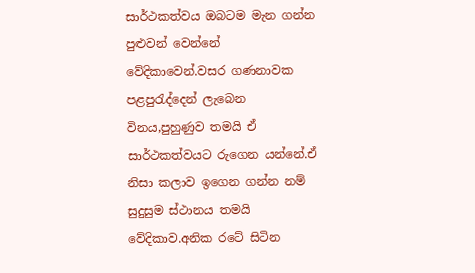සාර්ථකත්වය ඔබටම මැන ගන්න පුළුවන් වෙන්නේ වේදිකාවෙන්.වසර ගණනාවක පළපුරැද්දෙන් ලැබෙන විනය,පුහුණුව තමයි ඒ සාර්ථකත්වයට රුගෙන යන්නේ.ඒ නිසා කලාව ඉගෙන ගන්න නම් සුදුසුම ස්ථානය තමයි වේදිකාව.අනික රටේ සිටින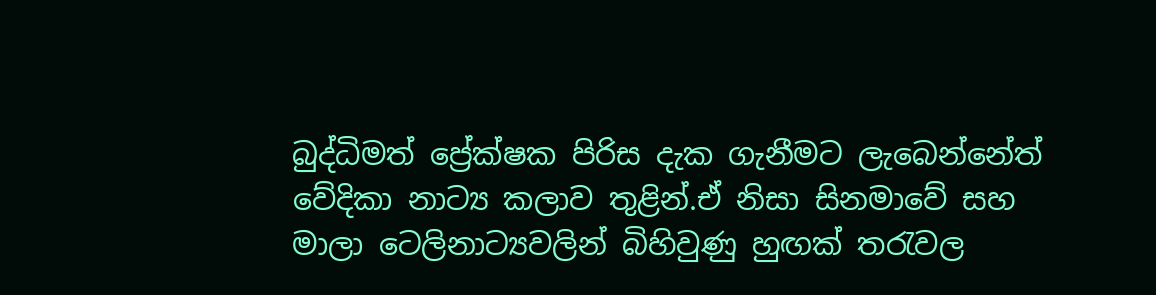බුද්ධිමත් ප්‍රේක්ෂක පිරිස දැක ගැනීමට ලැබෙන්නේත් වේදිකා නාට්‍ය කලාව තුළින්.ඒ නිසා සිනමාවේ සහ මාලා ටෙලිනාට්‍යවලින් බිහිවුණු හුඟක් තරැවල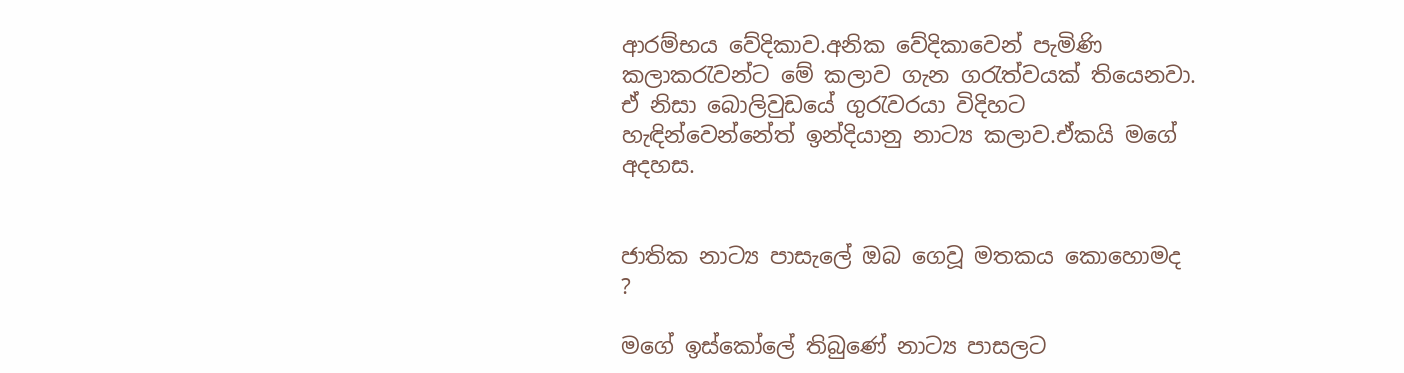ආරම්භය වේදිකාව.අනික වේදිකාවෙන් පැමිණි කලාකරැවන්ට මේ කලාව ගැන ගරැත්වයක් තියෙනවා. ඒ නිසා බොලිවුඩයේ ගුරැවරයා විදිහට හැඳින්වෙන්නේත් ඉන්දියානු නාට්‍ය කලාව.ඒකයි මගේ අදහස.


ජාතික නාට්‍ය පාසැලේ ඔබ ගෙවූ මතකය කොහොමද ?

මගේ ඉස්කෝලේ තිබුණේ නාට්‍ය පාසලට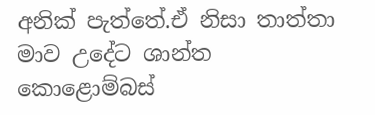අනික් පැත්තේ.ඒ නිසා තාත්තා මාව උදේට ශාන්ත කොළොම්බස්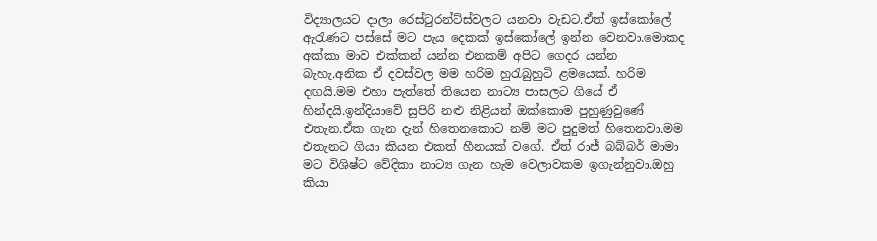විද්‍යාලයට දාලා රෙස්ටුරන්ට්ස්වලට යනවා වැඩට.ඒත් ඉස්කෝලේ ඇරැණට පස්සේ මට පැය දෙකක් ඉස්කෝලේ ඉන්න වෙනවා.මොකද අක්කා මාව එක්කන් යන්න එනකම් අපිට ගෙදර යන්න බැහැ.අනික ඒ දවස්වල මම හරිම හුරැබුහුටි ළමයෙක්. හරිම දඟයි.මම එහා පැත්තේ තියෙන නාට්‍ය පාසලට ගියේ ඒ හින්දයි.ඉන්දියාවේ සුපිරි නළු නිළියන් ඔක්කොම පුහුණුවුණේ එතැන.ඒක ගැන දැන් හිතෙනකොට නම් මට පුදුමත් හිතෙනවා.මම එතැනට ගියා කියන එකත් හීනයක් වගේ. ඒත් රාජ් බබ්බර් මාමා මට විශිෂ්ට වේදිකා නාට්‍ය ගැන හැම වෙලාවකම ඉගැන්නුවා.ඔහු කියා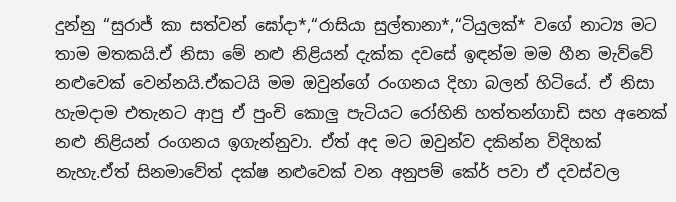දුන්නු “සුරාජ් කා සත්වන් ඝෝදා*,“රාසියා සුල්තානා*,“ටියුලක්* වගේ නාට්‍ය මට තාම මතකයි.ඒ නිසා මේ නළු නිළියන් දැක්ක දවසේ ඉඳන්ම මම හීන මැව්වේ නළුවෙක් වෙන්නයි.ඒකටයි මම ඔවුන්ගේ රංගනය දිහා බලන් හිටියේ. ඒ නිසා හැමදාම එතැනට ආපු ඒ පුංචි කොලු පැටියට රෝහිනි හත්තන්ගාඩි සහ අනෙක් නළු නිළියන් රංගනය ඉගැන්නුවා. ඒත් අද මට ඔවුන්ව දකින්න විදිහක් නැහැ.ඒත් සිනමාවේත් දක්ෂ නළුවෙක් වන අනුපම් කේර් පවා ඒ දවස්වල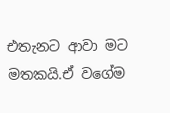එතැනට ආවා මට මතකයි.ඒ වගේම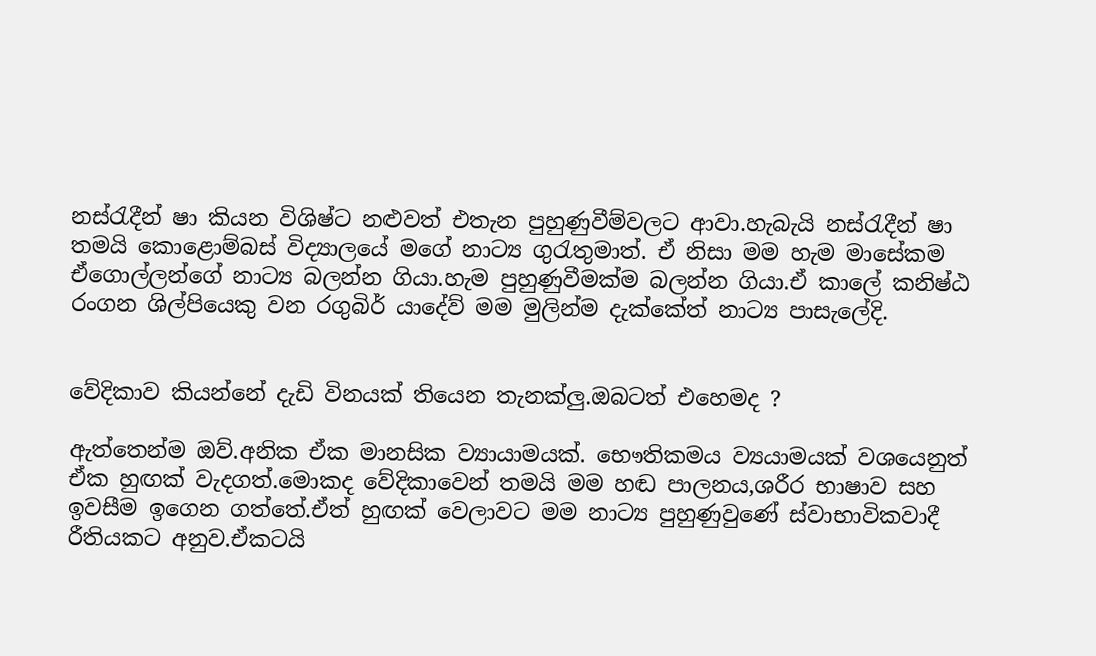නස්රැදීන් ෂා කියන විශිෂ්ට නළුවත් එතැන පුහුණුවීම්වලට ආවා.හැබැයි නස්රැදීන් ෂා තමයි කොළොම්බස් විද්‍යාලයේ මගේ නාට්‍ය ගුරැතුමාත්. ඒ නිසා මම හැම මාසේකම ඒගොල්ලන්ගේ නාට්‍ය බලන්න ගියා.හැම පුහුණුවීමක්ම බලන්න ගියා.ඒ කාලේ කනිෂ්ඨ රංගන ශිල්පියෙකු වන රගුබිර් යාදේව් මම මුලින්ම දැක්කේත් නාට්‍ය පාසැලේදි.


වේදිකාව කියන්නේ දැඩි විනයක් තියෙන තැනක්ලු.ඔබටත් එහෙමද ?

ඇත්තෙන්ම ඔව්.අනික ඒක මානසික ව්‍යායාමයක්. භෞතිකමය ව්‍යයාමයක් වශයෙනුත් ඒක හුඟක් වැදගත්.මොකද වේදිකාවෙන් තමයි මම හඬ පාලනය,ශරීර භාෂාව සහ ඉවසීම ඉගෙන ගත්තේ.ඒත් හුඟක් වෙලාවට මම නාට්‍ය පුහුණුවුණේ ස්වාභාවිකවාදී රීතියකට අනුව.ඒකටයි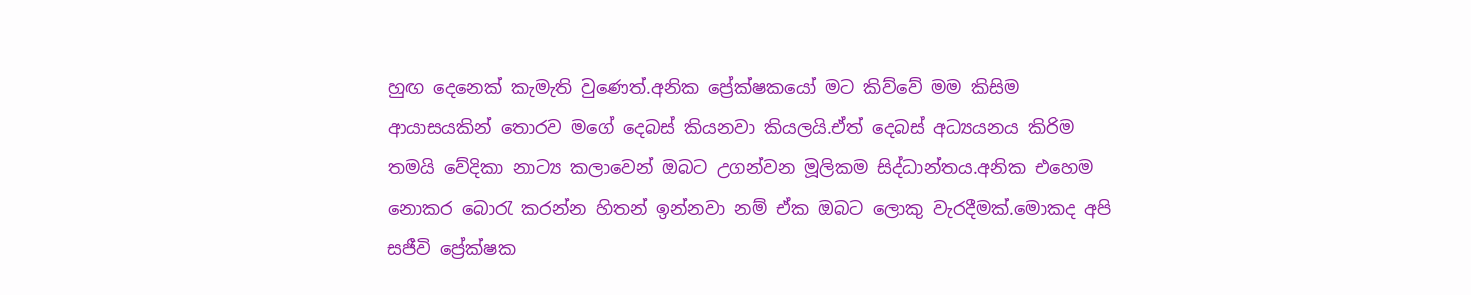හුඟ දෙනෙක් කැමැති වුණෙත්.අනික ප්‍රේක්ෂකයෝ මට කිව්වේ මම කිසිම ආයාසයකින් තොරව මගේ දෙබස් කියනවා කියලයි.ඒත් දෙබස් අධ්‍යයනය කිරිම තමයි වේදිකා නාට්‍ය කලාවෙන් ඔබට උගන්වන මූලිකම සිද්ධාන්තය.අනික එහෙම නොකර බොරැ කරන්න හිතන් ඉන්නවා නම් ඒක ඔබට ලොකු වැරදීමක්.මොකද අපි සජීවි ප්‍රේක්ෂක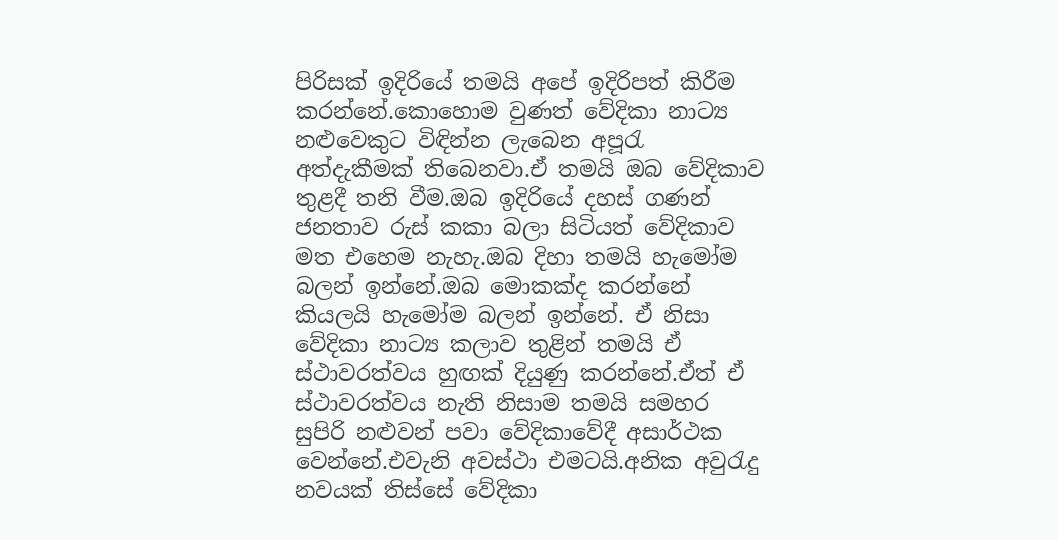පිරිසක් ඉදිරියේ තමයි අපේ ඉදිරිපත් කිරීම කරන්නේ.කොහොම වුණත් වේදිකා නාට්‍ය නළුවෙකුට විඳින්න ලැබෙන අපූරැ අත්දැකීමක් තිබෙනවා.ඒ තමයි ඔබ වේදිකාව තුළදී තනි වීම.ඔබ ඉදිරියේ දහස් ගණන් ජනතාව රුස් කකා බලා සිටියත් වේදිකාව මත එහෙම නැහැ.ඔබ දිහා තමයි හැමෝම බලන් ඉන්නේ.ඔබ මොකක්ද කරන්නේ කියලයි හැමෝම බලන් ඉන්නේ. ඒ නිසා වේදිකා නාට්‍ය කලාව තුළින් තමයි ඒ ස්ථාවරත්වය හුඟක් දියුණු කරන්නේ.ඒත් ඒ ස්ථාවරත්වය නැති නිසාම තමයි සමහර සුපිරි නළුවන් පවා වේදිකාවේදී අසාර්ථක වෙන්නේ.එවැනි අවස්ථා එමටයි.අනික අවුරැදු නවයක් තිස්සේ වේදිකා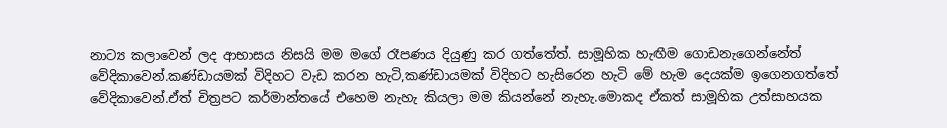නාට්‍ය කලාවෙන් ලද ආභාසය නිසයි මම මගේ රෑපණය දියුණු කර ගත්තේත්. සාමූහික හැඟීම ගොඩනැගෙන්නේත් වේදිකාවෙන්.කණ්ඩායමක් විදිහට වැඩ කරන හැටි,කණ්ඩායමක් විදිහට හැසිරෙන හැටි මේ හැම දෙයක්ම ඉගෙනගත්තේ වේදිකාවෙන්.ඒත් චිත්‍රපට කර්මාන්තයේ එහෙම නැහැ කියලා මම කියන්නේ නැහැ.මොකද ඒකත් සාමූහික උත්සාහයක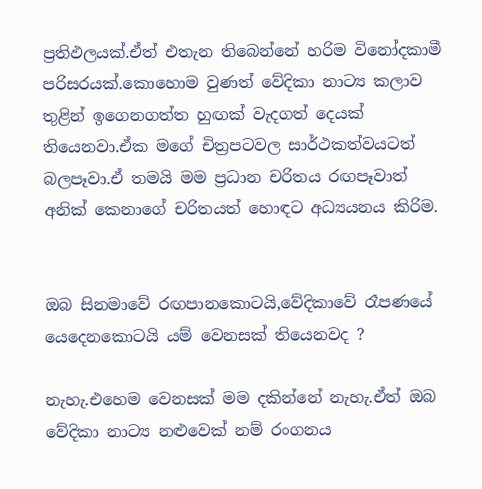ප්‍රතිඵලයක්.ඒත් එතැන තිබෙන්නේ හරිම විනෝදකාමී පරිසරයක්.කොහොම වුණත් වේදිකා නාට්‍ය කලාව තුළින් ඉගෙනගත්ත හුඟක් වැදගත් දෙයක් තියෙනවා.ඒක මගේ චිත්‍රපටවල සාර්ථකත්වයටත් බලපෑවා.ඒ තමයි මම ප්‍රධාන චරිතය රඟපෑවාත් අනික් කෙනාගේ චරිතයත් හොඳට අධ්‍යයනය කිරිම.


ඔබ සිනමාවේ රඟපානකොටයි,වේදිකාවේ රෑපණයේ යෙදෙනකොටයි යම් වෙනසක් තියෙනවද ?

නැහැ.එහෙම වෙනසක් මම දකින්නේ නැහැ.ඒත් ඔබ වේදිකා නාට්‍ය නළුවෙක් නම් රංගනය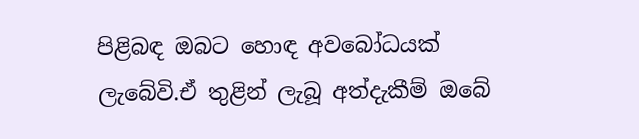පිළිබඳ ඔබට හොඳ අවබෝධයක් ලැබේවි.ඒ තුළින් ලැබූ අත්දැකීම් ඔබේ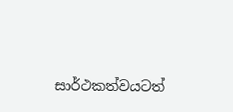සාර්ථකත්වයටත්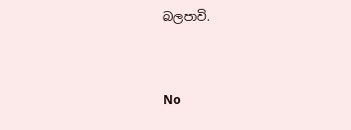බලපාවි.


No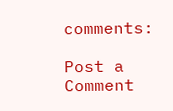comments:

Post a Comment